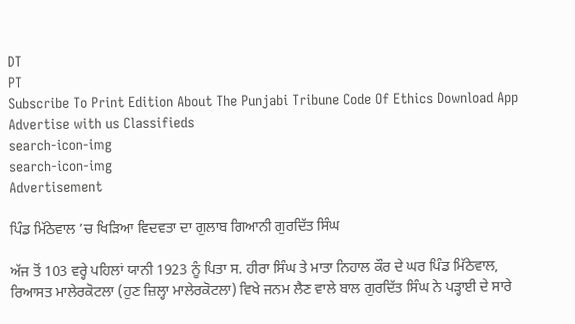DT
PT
Subscribe To Print Edition About The Punjabi Tribune Code Of Ethics Download App Advertise with us Classifieds
search-icon-img
search-icon-img
Advertisement

ਪਿੰਡ ਮਿੱਠੇਵਾਲ ’ਚ ਖਿੜਿਆ ਵਿਦਵਤਾ ਦਾ ਗੁਲਾਬ ਗਿਆਨੀ ਗੁਰਦਿੱਤ ਸਿੰਘ

ਅੱਜ ਤੋਂ 103 ਵਰ੍ਹੇ ਪਹਿਲਾਂ ਯਾਨੀ 1923 ਨੂੰ ਪਿਤਾ ਸ. ਹੀਰਾ ਸਿੰਘ ਤੇ ਮਾਤਾ ਨਿਹਾਲ ਕੌਰ ਦੇ ਘਰ ਪਿੰਡ ਮਿੱਠੇਵਾਲ, ਰਿਆਸਤ ਮਾਲੇਰਕੋਟਲਾ (ਹੁਣ ਜ਼ਿਲ੍ਹਾ ਮਾਲੇਰਕੋਟਲਾ) ਵਿਖੇ ਜਨਮ ਲੈਣ ਵਾਲੇ ਬਾਲ ਗੁਰਦਿੱਤ ਸਿੰਘ ਨੇ ਪੜ੍ਹਾਈ ਦੇ ਸਾਰੇ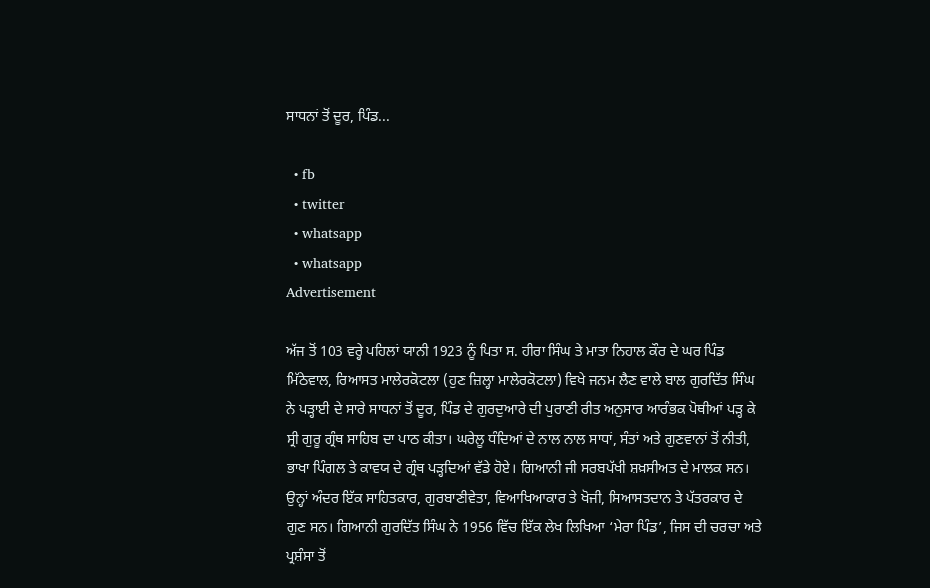ਸਾਧਨਾਂ ਤੋਂ ਦੂਰ, ਪਿੰਡ...

  • fb
  • twitter
  • whatsapp
  • whatsapp
Advertisement

ਅੱਜ ਤੋਂ 103 ਵਰ੍ਹੇ ਪਹਿਲਾਂ ਯਾਨੀ 1923 ਨੂੰ ਪਿਤਾ ਸ. ਹੀਰਾ ਸਿੰਘ ਤੇ ਮਾਤਾ ਨਿਹਾਲ ਕੌਰ ਦੇ ਘਰ ਪਿੰਡ ਮਿੱਠੇਵਾਲ, ਰਿਆਸਤ ਮਾਲੇਰਕੋਟਲਾ (ਹੁਣ ਜ਼ਿਲ੍ਹਾ ਮਾਲੇਰਕੋਟਲਾ) ਵਿਖੇ ਜਨਮ ਲੈਣ ਵਾਲੇ ਬਾਲ ਗੁਰਦਿੱਤ ਸਿੰਘ ਨੇ ਪੜ੍ਹਾਈ ਦੇ ਸਾਰੇ ਸਾਧਨਾਂ ਤੋਂ ਦੂਰ, ਪਿੰਡ ਦੇ ਗੁਰਦੁਆਰੇ ਦੀ ਪੁਰਾਣੀ ਰੀਤ ਅਨੁਸਾਰ ਆਰੰਭਕ ਪੋਥੀਆਂ ਪੜ੍ਹ ਕੇ ਸ੍ਰੀ ਗੁਰੂ ਗ੍ਰੰਥ ਸਾਹਿਬ ਦਾ ਪਾਠ ਕੀਤਾ। ਘਰੇਲੂ ਧੰਦਿਆਂ ਦੇ ਨਾਲ ਨਾਲ ਸਾਧਾਂ, ਸੰਤਾਂ ਅਤੇ ਗੁਣਵਾਨਾਂ ਤੋਂ ਨੀਤੀ, ਭਾਖਾ ਪਿੰਗਲ ਤੇ ਕਾਵਯ ਦੇ ਗ੍ਰੰਥ ਪੜ੍ਹਦਿਆਂ ਵੱਡੇ ਹੋਏ। ਗਿਆਨੀ ਜੀ ਸਰਬਪੱਖੀ ਸ਼ਖ਼ਸੀਅਤ ਦੇ ਮਾਲਕ ਸਨ। ਉਨ੍ਹਾਂ ਅੰਦਰ ਇੱਕ ਸਾਹਿਤਕਾਰ, ਗੁਰਬਾਣੀਵੇਤਾ, ਵਿਆਖਿਆਕਾਰ ਤੇ ਖੋਜੀ, ਸਿਆਸਤਦਾਨ ਤੇ ਪੱਤਰਕਾਰ ਦੇ ਗੁਣ ਸਨ। ਗਿਆਨੀ ਗੁਰਦਿੱਤ ਸਿੰਘ ਨੇ 1956 ਵਿੱਚ ਇੱਕ ਲੇਖ ਲਿਖਿਆ ‘ਮੇਰਾ ਪਿੰਡ’, ਜਿਸ ਦੀ ਚਰਚਾ ਅਤੇ ਪ੍ਰਸ਼ੰਸਾ ਤੋਂ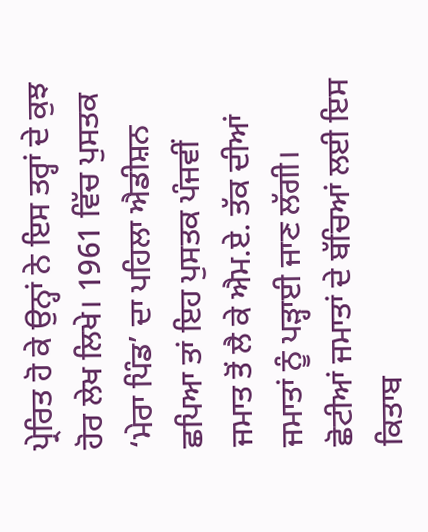ਪ੍ਰੇਰਿਤ ਹੋ ਕੇ ਉਨ੍ਹਾਂ ਨੇ ਇਸ ਤਰ੍ਹਾਂ ਦੇ ਕੁਝ ਹੋਰ ਲੇਖ ਲਿਖੇ। 1961 ਵਿੱਚ ਪੁਸਤਕ ‘ਮੇਰਾ ਪਿੰਡ’ ਦਾ ਪਹਿਲਾ ਐਡੀਸ਼ਨ ਛਪਿਆ ਤਾਂ ਇਹ ਪੁਸਤਕ ਪੰਜਵੀਂ ਜਮਾਤ ਤੋਂ ਲੈ ਕੇ ਐਮ.ਏ. ਤੱਕ ਦੀਆਂ ਜਮਾਤਾਂ ਨੂੰ ਪੜ੍ਹਾਈ ਜਾਣ ਲੱਗੀ। ਛੋਟੀਆਂ ਜਮਾਤਾਂ ਦੇ ਬੱਚਿਆਂ ਲਈ ਇਸ ਕਿਤਾਬ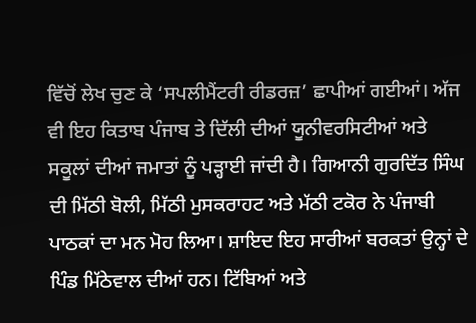ਵਿੱਚੋਂ ਲੇਖ ਚੁਣ ਕੇ ‘ਸਪਲੀਮੈਂਟਰੀ ਰੀਡਰਜ਼’ ਛਾਪੀਆਂ ਗਈਆਂ। ਅੱਜ ਵੀ ਇਹ ਕਿਤਾਬ ਪੰਜਾਬ ਤੇ ਦਿੱਲੀ ਦੀਆਂ ਯੂਨੀਵਰਸਿਟੀਆਂ ਅਤੇ ਸਕੂਲਾਂ ਦੀਆਂ ਜਮਾਤਾਂ ਨੂੰ ਪੜ੍ਹਾਈ ਜਾਂਦੀ ਹੈ। ਗਿਆਨੀ ਗੁਰਦਿੱਤ ਸਿੰਘ ਦੀ ਮਿੱਠੀ ਬੋਲੀ, ਮਿੱਠੀ ਮੁਸਕਰਾਹਟ ਅਤੇ ਮੱਠੀ ਟਕੋਰ ਨੇ ਪੰਜਾਬੀ ਪਾਠਕਾਂ ਦਾ ਮਨ ਮੋਹ ਲਿਆ। ਸ਼ਾਇਦ ਇਹ ਸਾਰੀਆਂ ਬਰਕਤਾਂ ਉਨ੍ਹਾਂ ਦੇ ਪਿੰਡ ਮਿੱਠੇਵਾਲ ਦੀਆਂ ਹਨ। ਟਿੱਬਿਆਂ ਅਤੇ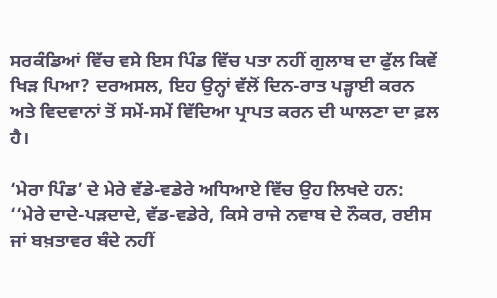ਸਰਕੰਡਿਆਂ ਵਿੱਚ ਵਸੇ ਇਸ ਪਿੰਡ ਵਿੱਚ ਪਤਾ ਨਹੀਂ ਗੁਲਾਬ ਦਾ ਫੁੱਲ ਕਿਵੇਂ ਖਿੜ ਪਿਆ? ਦਰਅਸਲ, ਇਹ ਉਨ੍ਹਾਂ ਵੱਲੋਂ ਦਿਨ-ਰਾਤ ਪੜ੍ਹਾਈ ਕਰਨ ਅਤੇ ਵਿਦਵਾਨਾਂ ਤੋਂ ਸਮੇਂ-ਸਮੇਂ ਵਿੱਦਿਆ ਪ੍ਰਾਪਤ ਕਰਨ ਦੀ ਘਾਲਣਾ ਦਾ ਫ਼ਲ ਹੈ।

‘ਮੇਰਾ ਪਿੰਡ’ ਦੇ ਮੇਰੇ ਵੱਡੇ-ਵਡੇਰੇ ਅਧਿਆਏ ਵਿੱਚ ਉਹ ਲਿਖਦੇ ਹਨ: ‘‘ਮੇਰੇ ਦਾਦੇ-ਪੜਦਾਦੇ, ਵੱਡ-ਵਡੇਰੇ, ਕਿਸੇ ਰਾਜੇ ਨਵਾਬ ਦੇ ਨੌਕਰ, ਰਈਸ ਜਾਂ ਬਖ਼ਤਾਵਰ ਬੰਦੇ ਨਹੀਂ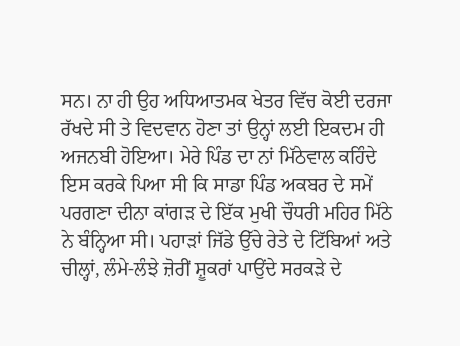ਸਨ। ਨਾ ਹੀ ਉਹ ਅਧਿਆਤਮਕ ਖੇਤਰ ਵਿੱਚ ਕੋਈ ਦਰਜਾ ਰੱਖਦੇ ਸੀ ਤੇ ਵਿਦਵਾਨ ਹੋਣਾ ਤਾਂ ਉਨ੍ਹਾਂ ਲਈ ਇਕਦਮ ਹੀ ਅਜਨਬੀ ਹੋਇਆ। ਮੇਰੇ ਪਿੰਡ ਦਾ ਨਾਂ ਮਿੱਠੇਵਾਲ ਕਹਿੰਦੇ ਇਸ ਕਰਕੇ ਪਿਆ ਸੀ ਕਿ ਸਾਡਾ ਪਿੰਡ ਅਕਬਰ ਦੇ ਸਮੇਂ ਪਰਗਣਾ ਦੀਨਾ ਕਾਂਗੜ ਦੇ ਇੱਕ ਮੁਖੀ ਚੌਧਰੀ ਮਹਿਰ ਮਿੱਠੇ ਨੇ ਬੰਨ੍ਹਿਆ ਸੀ। ਪਹਾੜਾਂ ਜਿੱਡੇ ਉੱਚੇ ਰੇਤੇ ਦੇ ਟਿੱਬਿਆਂ ਅਤੇ ਚੀਲ੍ਹਾਂ, ਲੰਮੇ-ਲੰਝੇ ਜ਼ੋਰੀਂ ਸ਼ੂਕਰਾਂ ਪਾਉਂਦੇ ਸਰਕੜੇ ਦੇ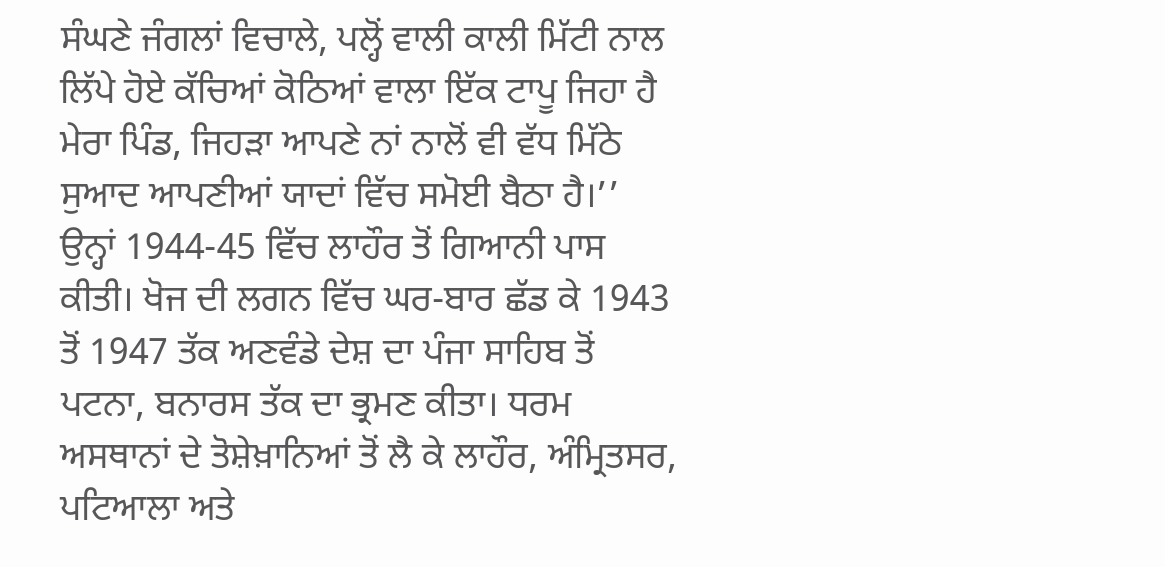ਸੰਘਣੇ ਜੰਗਲਾਂ ਵਿਚਾਲੇ, ਪਲ੍ਹੋਂ ਵਾਲੀ ਕਾਲੀ ਮਿੱਟੀ ਨਾਲ ਲਿੱਪੇ ਹੋਏ ਕੱਚਿਆਂ ਕੋਠਿਆਂ ਵਾਲਾ ਇੱਕ ਟਾਪੂ ਜਿਹਾ ਹੈ ਮੇਰਾ ਪਿੰਡ, ਜਿਹੜਾ ਆਪਣੇ ਨਾਂ ਨਾਲੋਂ ਵੀ ਵੱਧ ਮਿੱਠੇ ਸੁਆਦ ਆਪਣੀਆਂ ਯਾਦਾਂ ਵਿੱਚ ਸਮੋਈ ਬੈਠਾ ਹੈ।’’ ਉਨ੍ਹਾਂ 1944-45 ਵਿੱਚ ਲਾਹੌਰ ਤੋਂ ਗਿਆਨੀ ਪਾਸ ਕੀਤੀ। ਖੋਜ ਦੀ ਲਗਨ ਵਿੱਚ ਘਰ-ਬਾਰ ਛੱਡ ਕੇ 1943 ਤੋਂ 1947 ਤੱਕ ਅਣਵੰਡੇ ਦੇਸ਼ ਦਾ ਪੰਜਾ ਸਾਹਿਬ ਤੋਂ ਪਟਨਾ, ਬਨਾਰਸ ਤੱਕ ਦਾ ਭ੍ਰਮਣ ਕੀਤਾ। ਧਰਮ ਅਸਥਾਨਾਂ ਦੇ ਤੋਸ਼ੇਖ਼ਾਨਿਆਂ ਤੋਂ ਲੈ ਕੇ ਲਾਹੌਰ, ਅੰਮ੍ਰਿਤਸਰ, ਪਟਿਆਲਾ ਅਤੇ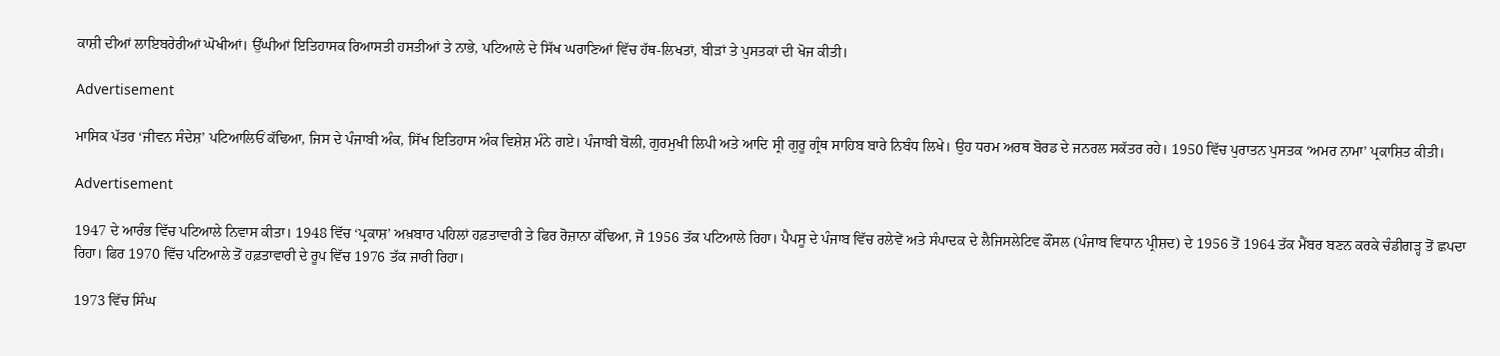ਕਾਸ਼ੀ ਦੀਆਂ ਲਾਇਬਰੇਰੀਆਂ ਘੋਖੀਆਂ। ਉੱਘੀਆਂ ਇਤਿਹਾਸਕ ਰਿਆਸਤੀ ਹਸਤੀਆਂ ਤੇ ਨਾਭੇ, ਪਟਿਆਲੇ ਦੇ ਸਿੱਖ ਘਰਾਣਿਆਂ ਵਿੱਚ ਹੱਥ-ਲਿਖਤਾਂ, ਬੀੜਾਂ ਤੇ ਪੁਸਤਕਾਂ ਦੀ ਖੋਜ ਕੀਤੀ।

Advertisement

ਮਾਸਿਕ ਪੱਤਰ ‘ਜੀਵਨ ਸੰਦੇਸ਼’ ਪਟਿਆਲਿਓਂ ਕੱਢਿਆ, ਜਿਸ ਦੇ ਪੰਜਾਬੀ ਅੰਕ, ਸਿੱਖ ਇਤਿਹਾਸ ਅੰਕ ਵਿਸ਼ੇਸ਼ ਮੰਨੇ ਗਏ। ਪੰਜਾਬੀ ਬੋਲੀ, ਗੁਰਮੁਖੀ ਲਿਪੀ ਅਤੇ ਆਦਿ ਸ੍ਰੀ ਗੁਰੂ ਗ੍ਰੰਥ ਸਾਹਿਬ ਬਾਰੇ ਨਿਬੰਧ ਲਿਖੇ। ਉਹ ਧਰਮ ਅਰਥ ਬੋਰਡ ਦੇ ਜਨਰਲ ਸਕੱਤਰ ਰਹੇ। 1950 ਵਿੱਚ ਪੁਰਾਤਨ ਪੁਸਤਕ ‘ਅਮਰ ਨਾਮਾ’ ਪ੍ਰਕਾਸ਼ਿਤ ਕੀਤੀ।

Advertisement

1947 ਦੇ ਆਰੰਭ ਵਿੱਚ ਪਟਿਆਲੇ ਨਿਵਾਸ ਕੀਤਾ। 1948 ਵਿੱਚ ‘ਪ੍ਰਕਾਸ਼’ ਅਖ਼ਬਾਰ ਪਹਿਲਾਂ ਹਫ਼ਤਾਵਾਰੀ ਤੇ ਫਿਰ ਰੋਜ਼ਾਨਾ ਕੱਢਿਆ, ਜੋ 1956 ਤੱਕ ਪਟਿਆਲੇ ਰਿਹਾ। ਪੈਪਸੂ ਦੇ ਪੰਜਾਬ ਵਿੱਚ ਰਲੇਵੇਂ ਅਤੇ ਸੰਪਾਦਕ ਦੇ ਲੈਜਿਸਲੇਟਿਵ ਕੌਂਸਲ (ਪੰਜਾਬ ਵਿਧਾਨ ਪ੍ਰੀਸ਼ਦ) ਦੇ 1956 ਤੋਂ 1964 ਤੱਕ ਮੈਂਬਰ ਬਣਨ ਕਰਕੇ ਚੰਡੀਗੜ੍ਹ ਤੋਂ ਛਪਦਾ ਰਿਹਾ। ਫਿਰ 1970 ਵਿੱਚ ਪਟਿਆਲੇ ਤੋਂ ਹਫ਼ਤਾਵਾਰੀ ਦੇ ਰੂਪ ਵਿੱਚ 1976 ਤੱਕ ਜਾਰੀ ਰਿਹਾ।

1973 ਵਿੱਚ ਸਿੰਘ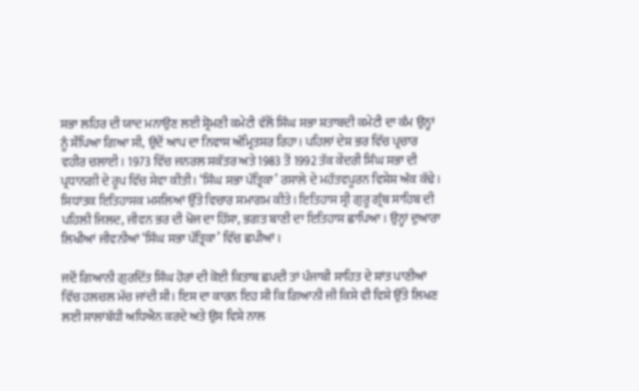ਸਭਾ ਲਹਿਰ ਦੀ ਯਾਦ ਮਨਾਉਣ ਲਈ ਸ਼੍ਰੋਮਣੀ ਕਮੇਟੀ ਵੱਲੋਂ ਸਿੰਘ ਸਭਾ ਸ਼ਤਾਬਦੀ ਕਮੇਟੀ ਦਾ ਕੰਮ ਉਨ੍ਹਾਂ ਨੂੰ ਸੌਂਪਿਆ ਗਿਆ ਸੀ, ਉਦੋਂ ਆਪ ਦਾ ਨਿਵਾਸ ਅੰਮ੍ਰਿਤਸਰ ਰਿਹਾ। ਪਹਿਲਾਂ ਦੇਸ਼ ਭਰ ਵਿੱਚ ਪ੍ਰਚਾਰ ਵਹੀਰ ਚਲਾਈ। 1973 ਵਿੱਚ ਜਨਰਲ ਸਕੱਤਰ ਅਤੇ 1983 ਤੋਂ 1992 ਤੱਕ ਕੇਂਦਰੀ ਸਿੰਘ ਸਭਾ ਦੀ ਪ੍ਰਧਾਨਗੀ ਦੇ ਰੂਪ ਵਿੱਚ ਸੇਵਾ ਕੀਤੀ। ‘ਸਿੰਘ ਸਭਾ ਪੱਤ੍ਰਿਕਾ’ ਰਸਾਲੇ ਦੇ ਮਹੱਤਵਪੂਰਨ ਵਿਸ਼ੇਸ਼ ਅੰਕ ਕੱਢੇ। ਸਿਧਾਂਤਕ ਇਤਿਹਾਸਕ ਮਸਲਿਆਂ ਉੱਤੇ ਵਿਚਾਰ ਸਮਾਗਮ ਕੀਤੇ। ਇਤਿਹਾਸ ਸ੍ਰੀ ਗੁਰੂ ਗ੍ਰੰਥ ਸਾਹਿਬ ਦੀ ਪਹਿਲੀ ਜਿਲਦ, ਜੀਵਨ ਭਰ ਦੀ ਖੋਜ ਦਾ ਹਿੱਸਾ, ਭਗਤ ਬਾਣੀ ਦਾ ਇਤਿਹਾਸ ਛਾਪਿਆ। ਉਨ੍ਹਾਂ ਦੁਆਰਾ ਲਿਖੀਆਂ ਜੀਵਨੀਆਂ ‘ਸਿੰਘ ਸਭਾ ਪੱਤ੍ਰਿਕਾ’ ਵਿੱਚ ਛਪੀਆਂ।

ਜਦੋਂ ਗਿਆਨੀ ਗੁਰਦਿੱਤ ਸਿੰਘ ਹੋਰਾਂ ਦੀ ਕੋਈ ਕਿਤਾਬ ਛਪਦੀ ਤਾਂ ਪੰਜਾਬੀ ਸਾਹਿਤ ਦੇ ਸ਼ਾਂਤ ਪਾਣੀਆਂ ਵਿੱਚ ਹਲਚਲ ਮੱਚ ਜਾਂਦੀ ਸੀ। ਇਸ ਦਾ ਕਾਰਨ ਇਹ ਸੀ ਕਿ ਗਿਆਨੀ ਜੀ ਕਿਸੇ ਵੀ ਵਿਸ਼ੇ ਉੱਤੇ ਲਿਖਣ ਲਈ ਸਾਲਾਂਬੱਧੀ ਅਧਿਐਨ ਕਰਦੇ ਅਤੇ ਉਸ ਵਿਸ਼ੇ ਨਾਲ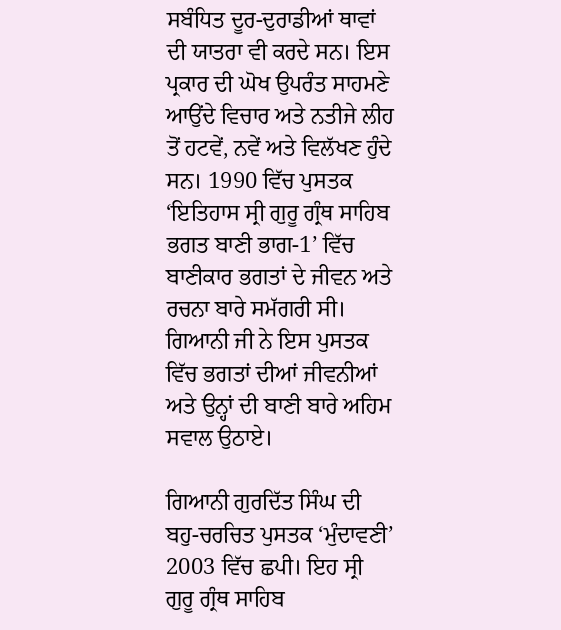ਸਬੰਧਿਤ ਦੂਰ-ਦੁਰਾਡੀਆਂ ਥਾਵਾਂ ਦੀ ਯਾਤਰਾ ਵੀ ਕਰਦੇ ਸਨ। ਇਸ ਪ੍ਰਕਾਰ ਦੀ ਘੋਖ ਉਪਰੰਤ ਸਾਹਮਣੇ ਆਉਂਦੇ ਵਿਚਾਰ ਅਤੇ ਨਤੀਜੇ ਲੀਹ ਤੋਂ ਹਟਵੇਂ, ਨਵੇਂ ਅਤੇ ਵਿਲੱਖਣ ਹੁੰਦੇ ਸਨ। 1990 ਵਿੱਚ ਪੁਸਤਕ ‘ਇਤਿਹਾਸ ਸ੍ਰੀ ਗੁਰੂ ਗ੍ਰੰਥ ਸਾਹਿਬ ਭਗਤ ਬਾਣੀ ਭਾਗ-1’ ਵਿੱਚ ਬਾਣੀਕਾਰ ਭਗਤਾਂ ਦੇ ਜੀਵਨ ਅਤੇ ਰਚਨਾ ਬਾਰੇ ਸਮੱਗਰੀ ਸੀ। ਗਿਆਨੀ ਜੀ ਨੇ ਇਸ ਪੁਸਤਕ ਵਿੱਚ ਭਗਤਾਂ ਦੀਆਂ ਜੀਵਨੀਆਂ ਅਤੇ ਉਨ੍ਹਾਂ ਦੀ ਬਾਣੀ ਬਾਰੇ ਅਹਿਮ ਸਵਾਲ ਉਠਾਏ।

ਗਿਆਨੀ ਗੁਰਦਿੱਤ ਸਿੰਘ ਦੀ ਬਹੁ-ਚਰਚਿਤ ਪੁਸਤਕ ‘ਮੁੰਦਾਵਣੀ’ 2003 ਵਿੱਚ ਛਪੀ। ਇਹ ਸ੍ਰੀ ਗੁਰੂ ਗ੍ਰੰਥ ਸਾਹਿਬ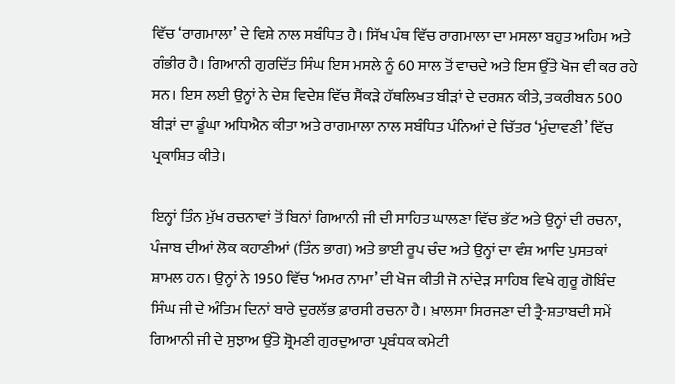ਵਿੱਚ ‘ਰਾਗਮਾਲਾ’ ਦੇ ਵਿਸ਼ੇ ਨਾਲ ਸਬੰਧਿਤ ਹੈ। ਸਿੱਖ ਪੰਥ ਵਿੱਚ ਰਾਗਮਾਲਾ ਦਾ ਮਸਲਾ ਬਹੁਤ ਅਹਿਮ ਅਤੇ ਗੰਭੀਰ ਹੈ। ਗਿਆਨੀ ਗੁਰਦਿੱਤ ਸਿੰਘ ਇਸ ਮਸਲੇ ਨੂੰ 60 ਸਾਲ ਤੋਂ ਵਾਚਦੇ ਅਤੇ ਇਸ ਉੱਤੇ ਖੋਜ ਵੀ ਕਰ ਰਹੇ ਸਨ। ਇਸ ਲਈ ਉਨ੍ਹਾਂ ਨੇ ਦੇਸ਼ ਵਿਦੇਸ਼ ਵਿੱਚ ਸੈਂਕੜੇ ਹੱਥਲਿਖਤ ਬੀੜਾਂ ਦੇ ਦਰਸ਼ਨ ਕੀਤੇ, ਤਕਰੀਬਨ 500 ਬੀੜਾਂ ਦਾ ਡੂੰਘਾ ਅਧਿਐਨ ਕੀਤਾ ਅਤੇ ਰਾਗਮਾਲਾ ਨਾਲ ਸਬੰਧਿਤ ਪੰਨਿਆਂ ਦੇ ਚਿੱਤਰ ‘ਮੁੰਦਾਵਣੀ’ ਵਿੱਚ ਪ੍ਰਕਾਸ਼ਿਤ ਕੀਤੇ।

ਇਨ੍ਹਾਂ ਤਿੰਨ ਮੁੱਖ ਰਚਨਾਵਾਂ ਤੋਂ ਬਿਨਾਂ ਗਿਆਨੀ ਜੀ ਦੀ ਸਾਹਿਤ ਘਾਲਣਾ ਵਿੱਚ ਭੱਟ ਅਤੇ ਉਨ੍ਹਾਂ ਦੀ ਰਚਨਾ, ਪੰਜਾਬ ਦੀਆਂ ਲੋਕ ਕਹਾਣੀਆਂ (ਤਿੰਨ ਭਾਗ) ਅਤੇ ਭਾਈ ਰੂਪ ਚੰਦ ਅਤੇ ਉਨ੍ਹਾਂ ਦਾ ਵੰਸ਼ ਆਦਿ ਪੁਸਤਕਾਂ ਸ਼ਾਮਲ ਹਨ। ਉਨ੍ਹਾਂ ਨੇ 1950 ਵਿੱਚ ‘ਅਮਰ ਨਾਮਾ’ ਦੀ ਖੋਜ ਕੀਤੀ ਜੋ ਨਾਂਦੇੜ ਸਾਹਿਬ ਵਿਖੇ ਗੁਰੂ ਗੋਬਿੰਦ ਸਿੰਘ ਜੀ ਦੇ ਅੰਤਿਮ ਦਿਨਾਂ ਬਾਰੇ ਦੁਰਲੱਭ ਫ਼ਾਰਸੀ ਰਚਨਾ ਹੈ। ਖ਼ਾਲਸਾ ਸਿਰਜਣਾ ਦੀ ਤ੍ਰੈ-ਸ਼ਤਾਬਦੀ ਸਮੇਂ ਗਿਆਨੀ ਜੀ ਦੇ ਸੁਝਾਅ ਉੱਤੇ ਸ਼੍ਰੋਮਣੀ ਗੁਰਦੁਆਰਾ ਪ੍ਰਬੰਧਕ ਕਮੇਟੀ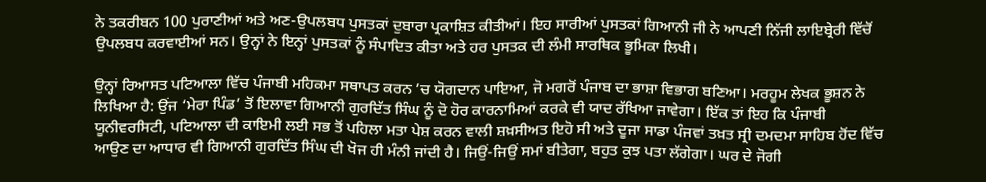ਨੇ ਤਕਰੀਬਨ 100 ਪੁਰਾਣੀਆਂ ਅਤੇ ਅਣ-ਉਪਲਬਧ ਪੁਸਤਕਾਂ ਦੁਬਾਰਾ ਪ੍ਰਕਾਸ਼ਿਤ ਕੀਤੀਆਂ। ਇਹ ਸਾਰੀਆਂ ਪੁਸਤਕਾਂ ਗਿਆਨੀ ਜੀ ਨੇ ਆਪਣੀ ਨਿੱਜੀ ਲਾਇਬ੍ਰੇਰੀ ਵਿੱਚੋਂ ਉਪਲਬਧ ਕਰਵਾਈਆਂ ਸਨ। ਉਨ੍ਹਾਂ ਨੇ ਇਨ੍ਹਾਂ ਪੁਸਤਕਾਂ ਨੂੰ ਸੰਪਾਦਿਤ ਕੀਤਾ ਅਤੇ ਹਰ ਪੁਸਤਕ ਦੀ ਲੰਮੀ ਸਾਰਥਿਕ ਭੂਮਿਕਾ ਲਿਖੀ।

ਉਨ੍ਹਾਂ ਰਿਆਸਤ ਪਟਿਆਲਾ ਵਿੱਚ ਪੰਜਾਬੀ ਮਹਿਕਮਾ ਸਥਾਪਤ ਕਰਨ ’ਚ ਯੋਗਦਾਨ ਪਾਇਆ, ਜੋ ਮਗਰੋਂ ਪੰਜਾਬ ਦਾ ਭਾਸ਼ਾ ਵਿਭਾਗ ਬਣਿਆ। ਮਰਹੂਮ ਲੇਖਕ ਭੂਸ਼ਨ ਨੇ ਲਿ‌ਖਿਆ ਹੈ: ਉਂਜ ‘ਮੇਰਾ ਪਿੰਡ’ ਤੋਂ ਇਲਾਵਾ ਗਿਆਨੀ ਗੁਰਦਿੱਤ ਸਿੰਘ ਨੂੰ ਦੋ ਹੋਰ ਕਾਰਨਾਮਿਆਂ ਕਰਕੇ ਵੀ ਯਾਦ ਰੱਖਿਆ ਜਾਵੇਗਾ। ਇੱਕ ਤਾਂ ਇਹ ਕਿ ਪੰਜਾਬੀ ਯੂਨੀਵਰਸਿਟੀ, ਪਟਿਆਲਾ ਦੀ ਕਾਇਮੀ ਲਈ ਸਭ ਤੋਂ ਪਹਿਲਾ ਮਤਾ ਪੇਸ਼ ਕਰਨ ਵਾਲੀ ਸ਼ਖ਼ਸੀਅਤ ਇਹੋ ਸੀ ਅਤੇ ਦੂਜਾ ਸਾਡਾ ਪੰਜਵਾਂ ਤਖ਼ਤ ਸ੍ਰੀ ਦਮਦਮਾ ਸਾਹਿਬ ਹੋਂਦ ਵਿੱਚ ਆਉਣ ਦਾ ਆਧਾਰ ਵੀ ਗਿਆਨੀ ਗੁਰਦਿੱਤ ਸਿੰਘ ਦੀ ਖੋਜ ਹੀ ਮੰਨੀ ਜਾਂਦੀ ਹੈ। ਜਿਉਂ-ਜਿਉਂ ਸਮਾਂ ਬੀਤੇਗਾ, ਬਹੁਤ ਕੁਝ ਪਤਾ ਲੱਗੇਗਾ। ਘਰ ਦੇ ਜੋਗੀ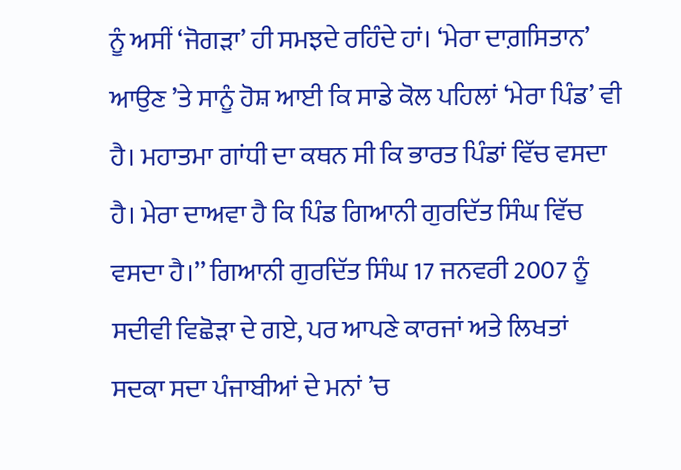ਨੂੰ ਅਸੀਂ ‘ਜੋਗੜਾ’ ਹੀ ਸਮਝਦੇ ਰਹਿੰਦੇ ਹਾਂ। ‘ਮੇਰਾ ਦਾਗ਼‌ਸਿਤਾਨ’ ਆਉਣ ’ਤੇ ਸਾਨੂੰ ਹੋਸ਼ ਆਈ ਕਿ ਸਾਡੇ ਕੋਲ ਪਹਿਲਾਂ ‘ਮੇਰਾ ਪਿੰਡ’ ਵੀ ਹੈ। ਮਹਾਤਮਾ ਗਾਂਧੀ ਦਾ ਕਥਨ ਸੀ ਕਿ ਭਾਰਤ ਪਿੰਡਾਂ ਵਿੱਚ ਵਸਦਾ ਹੈ। ਮੇਰਾ ਦਾਅਵਾ ਹੈ ਕਿ ਪਿੰਡ ਗਿਆਨੀ ਗੁਰਦਿੱਤ ਸਿੰਘ ਵਿੱਚ ਵਸਦਾ ਹੈ।’’ ਗਿਆਨੀ ਗੁਰਦਿੱਤ ਸਿੰਘ 17 ਜਨਵਰੀ 2007 ਨੂੰ ਸਦੀਵੀ ਵਿਛੋੜਾ ਦੇ ਗਏ, ਪਰ ਆਪਣੇ ਕਾਰਜਾਂ ਅਤੇ ਲਿਖਤਾਂ ਸਦਕਾ ਸਦਾ ਪੰਜਾਬੀਆਂ ਦੇ ਮਨਾਂ ’ਚ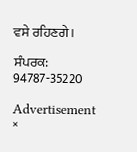ਵਸੇ ਰਹਿਣਗੇ।

ਸੰਪਰਕ: 94787-35220

Advertisement
×